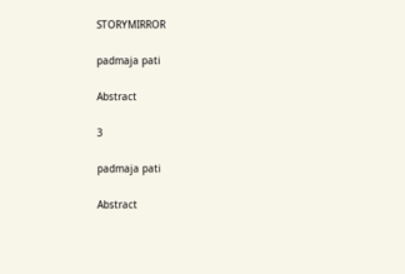STORYMIRROR

padmaja pati

Abstract

3

padmaja pati

Abstract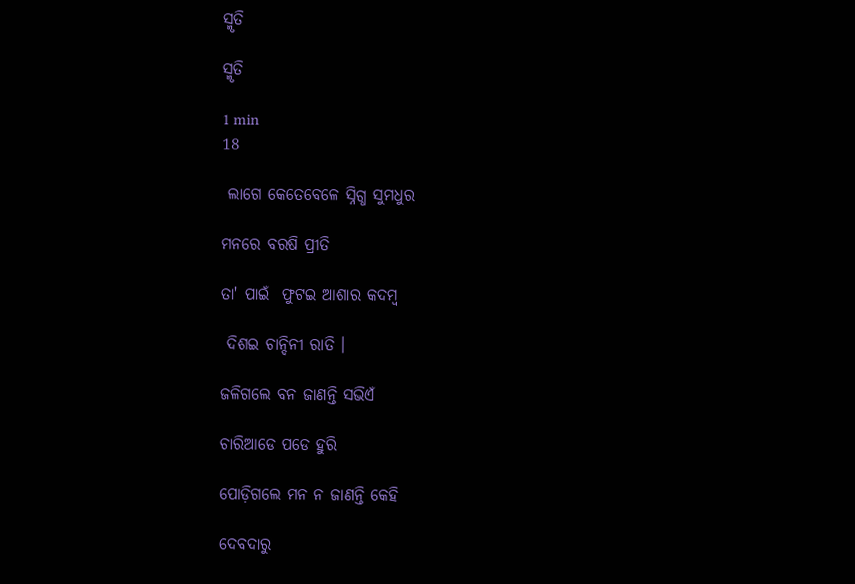ସ୍ମୃତି

ସ୍ମୃତି

1 min
18

 ଲାଗେ କେତେବେଳେ ସ୍ନିଗ୍ଧ ସୁମଧୁର

ମନରେ ବରଷି ପ୍ରୀତି

ତା' ପାଇଁ  ଫୁଟଇ ଆଶାର କଦମ୍ବ

 ଦିଶଇ ଚାନ୍ଦିନୀ ରାତି ।

ଜଳିଗଲେ ବନ ଜାଣନ୍ତି ସଭିଏଁ

ଚାରିଆଡେ ପଡେ ହୁରି

ପୋଡ଼ିଗଲେ ମନ ନ ଜାଣନ୍ତି କେହି

ଦେବଦାରୁ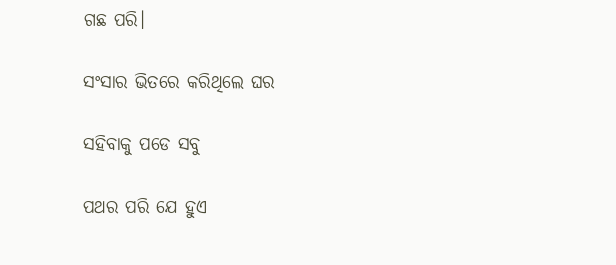ଗଛ ପରି।

ସଂସାର ଭିତରେ କରିଥିଲେ ଘର

ସହିବାକୁ ପଡେ ସବୁ

ପଥର ପରି ଯେ ହୁଏ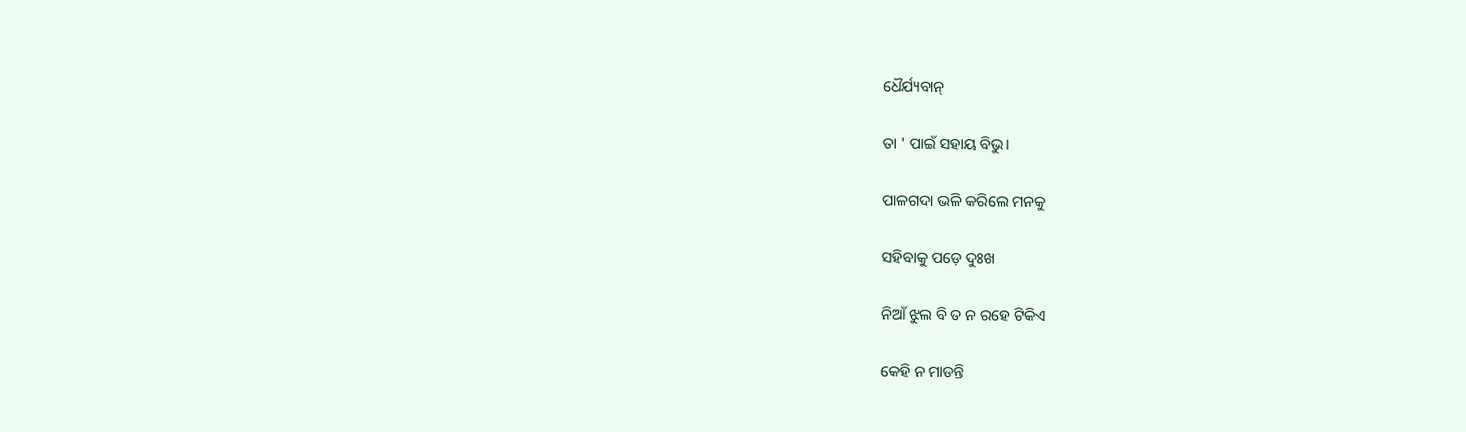ଧୈର୍ଯ୍ୟବାନ୍

ତା ' ପାଇଁ ସହାୟ ବିଭୁ।

ପାଳଗଦା ଭଳି କରିଲେ ମନକୁ

ସହିବାକୁ ପଡ଼େ ଦୁଃଖ

ନିଆଁ ଝୁଲ ବି ତ ନ ରହେ ଟିକିଏ

କେହି ନ ମାଡନ୍ତି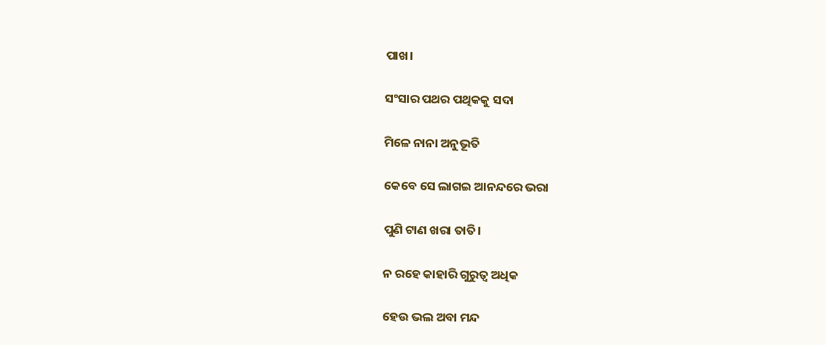ପାଖ।

ସଂସାର ପଥର ପଥିକକୁ ସଦା

ମିଳେ ନାନା ଅନୁଭୂତି

କେବେ ସେ ଲାଗଇ ଆନନ୍ଦରେ ଭରା

ପୁଣି ଟାଣ ଖରା ତାତି।

ନ ରହେ କାହାରି ଗୁରୁତ୍ଵ ଅଧିକ

ହେଉ ଭଲ ଅବା ମନ୍ଦ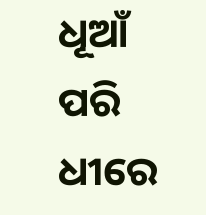ଧୂଆଁ ପରି ଧୀରେ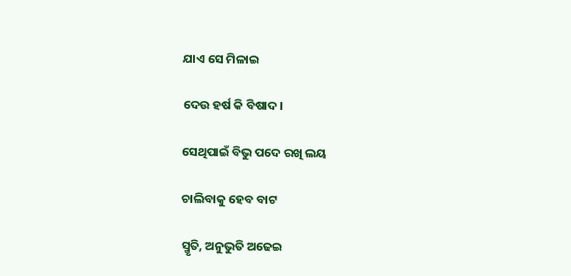ଯାଏ ସେ ମିଳାଇ

ଦେଉ ହର୍ଷ କି ବିଷାଦ।

ସେଥିପାଇଁ ବିଭୁ ପଦେ ରଖି ଲୟ

ଚାଲିବାକୁ ହେବ ବାଟ

ସ୍ମୃତି, ଅନୁଭୁତି ଅଢେଇ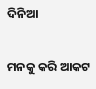ଦିନିଆ

ମନକୁ କରି ଆକଟ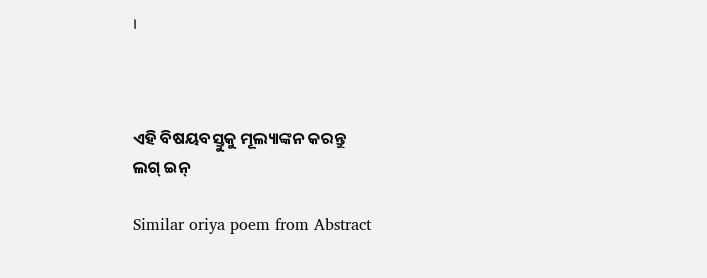।



ଏହି ବିଷୟବସ୍ତୁକୁ ମୂଲ୍ୟାଙ୍କନ କରନ୍ତୁ
ଲଗ୍ ଇନ୍

Similar oriya poem from Abstract